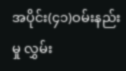အပိုင်း(၄၁)ဝမ်းနည်းမှု လွှမ်း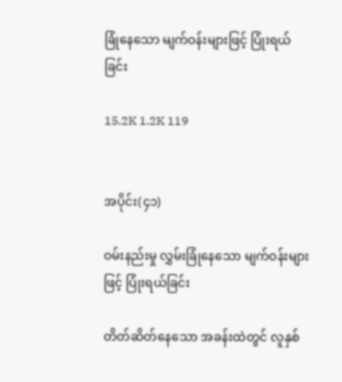ခြုံနေသော မျက်ဝန်းများဖြင့် ပြုံးရယ်ခြင်း

15.2K 1.2K 119


အပိုင်း(၄၁)

ဝမ်းနည်းမှု လွှမ်းခြုံနေသော မျက်ဝန်းများဖြင့် ပြုံးရယ်ခြင်း

တိတ်ဆိတ်နေသော အခန်းထဲတွင် လူနှစ်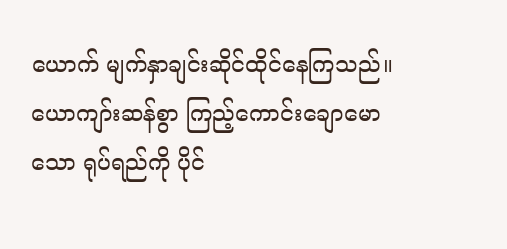ယောက် မျက်နှာချင်းဆိုင်ထိုင်နေကြသည်။ ယောကျာ်းဆန်စွာ ကြည့်ကောင်းချောမောသော ရုပ်ရည်ကို ပိုင်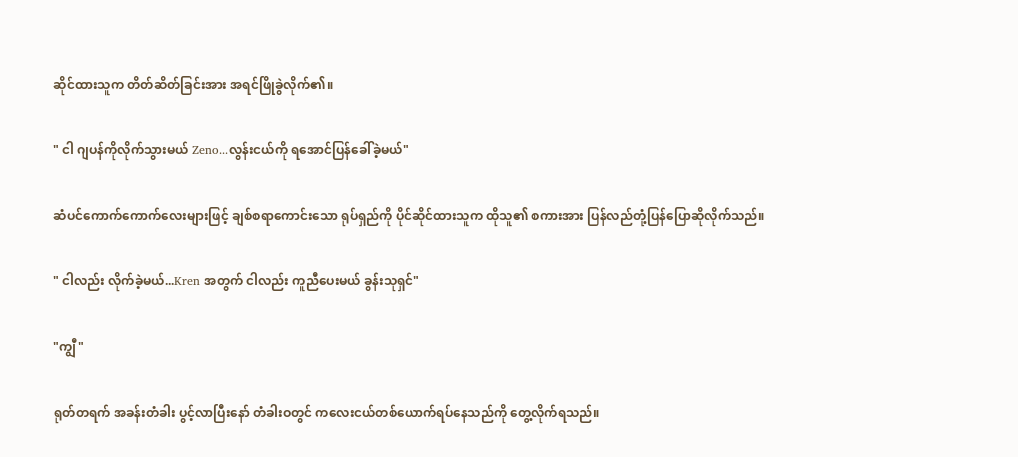ဆိုင်ထားသူက တိတ်ဆိတ်ခြင်းအား အရင်ဖြိုခွဲလိုက်၏။

" ငါ ဂျပန်ကိုလိုက်သွားမယ် Zeno...လွန်းငယ်ကို ရအောင်ပြန်ခေါ်ခဲ့မယ်"

ဆံပင်ကောက်ကောက်လေးများဖြင့် ချစ်စရာကောင်းသော ရုပ်ရှည်ကို ပိုင်ဆိုင်ထားသူက ထိုသူ၏ စကားအား ပြန်လည်တုံ့ပြန်ပြောဆိုလိုက်သည်။

" ငါလည်း လိုက်ခဲ့မယ်...Kren အတွက် ငါလည်း ကူညီပေးမယ် ခွန်းသုရှင်"

"ကျွီ"

ရုတ်တရက် အခန်းတံခါး ပွင့်လာပြီးနော် တံခါးဝတွင် ကလေးငယ်တစ်ယောက်ရပ်နေသည်ကို တွေ့လိုက်ရသည်။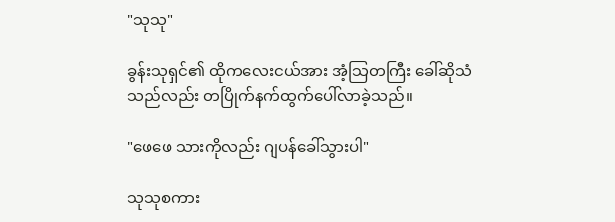"သုသု"

ခွန်းသုရှင်၏ ထိုကလေးငယ်အား အံ့သြတကြီး ခေါ်ဆိုသံသည်လည်း တပြိုက်နက်ထွက်ပေါ်လာခဲ့သည်။

"ဖေဖေ သားကိုလည်း ဂျပန်ခေါ်သွားပါ"

သုသုစကား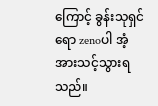ကြောင့် ခွန်းသုရှင်ရော zenoပါ အံ့အားသင့်သွားရသည်။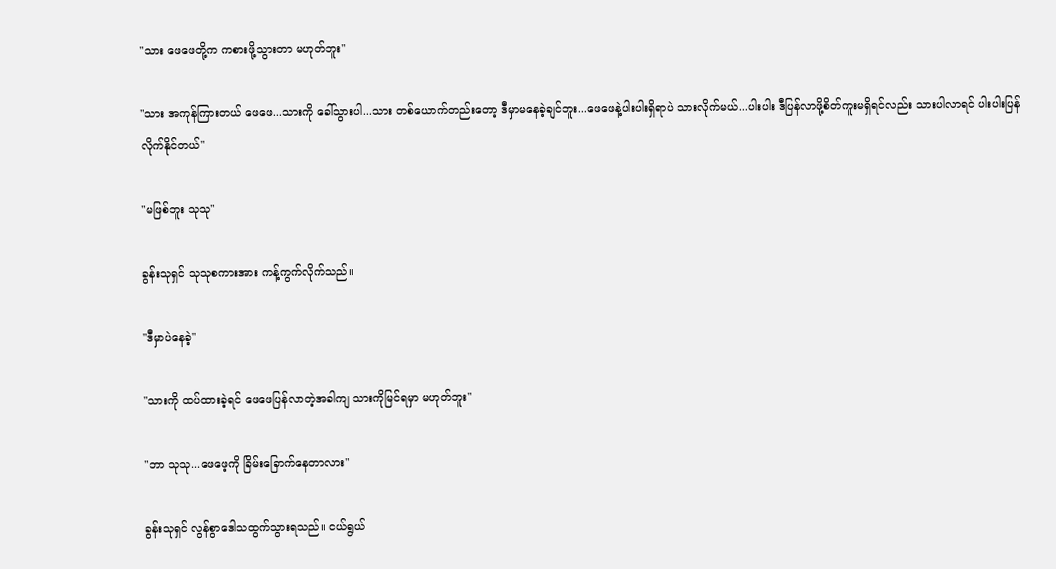"သား ဖေဖေတို့က ကစားဖို့သွားတာ မဟုတ်ဘူး"

"သား အကုန်ကြားတယ် ဖေဖေ...သားကို ခေါ်သွားပါ...သား တစ်ယောက်တည်းတော့ ဒီမှာမနေခဲ့ချင်ဘူး...ဖေဖေနဲ့ပါးပါးရှိရာပဲ သားလိုက်မယ်...ပါးပါး ဒီပြန်လာဖို့စိတ်ကူးမရှိရင်လည်း သားပါလာရင် ပါးပါးပြန်လိုက်နိုင်တယ်"

"မဖြစ်ဘူး သုသု"

ခွန်းသုရှင် သုသုစကားအား ကန့်ကွက်လိုက်သည်။

"ဒီမှာပဲနေခဲ့"

"သားကို ထပ်ထားခဲ့ရင် ဖေဖေပြန်လာတဲ့အခါကျ သားကိုမြင်ရမှာ မဟုတ်ဘူး"

"ဘာ သုသု...ဖေဖေ့ကို ခြိမ်းခြောက်နေတာလား"

ခွန်းသုရှင် လွန်စွာဒေါသထွက်သွားရသည်။ ငယ်ရွယ်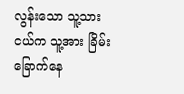လွန်းသော သူ့သားငယ်က သူ့အား ခြိမ်းခြောက်နေ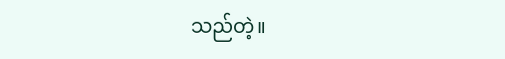သည်တဲ့။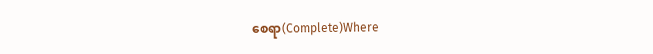စေရာ(Complete)Where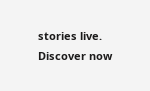stories live. Discover now